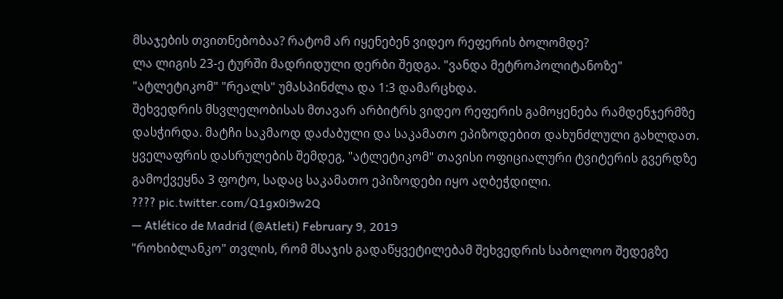მსაჯების თვითნებობაა? რატომ არ იყენებენ ვიდეო რეფერის ბოლომდე?
ლა ლიგის 23-ე ტურში მადრიდული დერბი შედგა. "ვანდა მეტროპოლიტანოზე" "ატლეტიკომ" "რეალს" უმასპინძლა და 1:3 დამარცხდა.
შეხვედრის მსვლელობისას მთავარ არბიტრს ვიდეო რეფერის გამოყენება რამდენჯერმზე დასჭირდა. მატჩი საკმაოდ დაძაბული და საკამათო ეპიზოდებით დახუნძლული გახლდათ.
ყველაფრის დასრულების შემდეგ, "ატლეტიკომ" თავისი ოფიციალური ტვიტერის გვერდზე გამოქვეყნა 3 ფოტო, სადაც საკამათო ეპიზოდები იყო აღბეჭდილი.
???? pic.twitter.com/Q1gx0i9w2Q
— Atlético de Madrid (@Atleti) February 9, 2019
"როხიბლანკო" თვლის, რომ მსაჯის გადაწყვეტილებამ შეხვედრის საბოლოო შედეგზე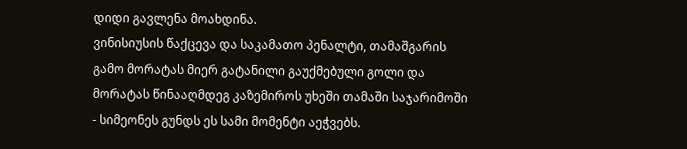დიდი გავლენა მოახდინა.
ვინისიუსის წაქცევა და საკამათო პენალტი, თამაშგარის გამო მორატას მიერ გატანილი გაუქმებული გოლი და მორატას წინააღმდეგ კაზემიროს უხეში თამაში საჯარიმოში - სიმეონეს გუნდს ეს სამი მომენტი აეჭვებს.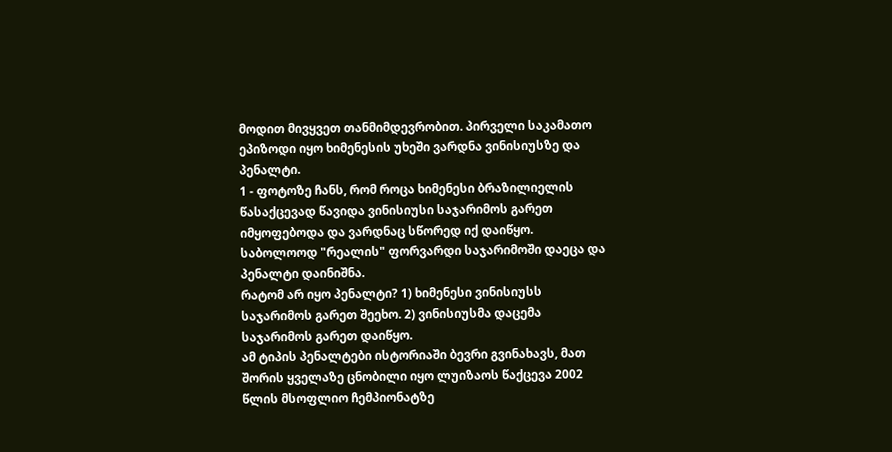მოდით მივყვეთ თანმიმდევრობით. პირველი საკამათო ეპიზოდი იყო ხიმენესის უხეში ვარდნა ვინისიუსზე და პენალტი.
1 - ფოტოზე ჩანს, რომ როცა ხიმენესი ბრაზილიელის წასაქცევად წავიდა ვინისიუსი საჯარიმოს გარეთ იმყოფებოდა და ვარდნაც სწორედ იქ დაიწყო. საბოლოოდ "რეალის" ფორვარდი საჯარიმოში დაეცა და პენალტი დაინიშნა.
რატომ არ იყო პენალტი? 1) ხიმენესი ვინისიუსს საჯარიმოს გარეთ შეეხო. 2) ვინისიუსმა დაცემა საჯარიმოს გარეთ დაიწყო.
ამ ტიპის პენალტები ისტორიაში ბევრი გვინახავს, მათ შორის ყველაზე ცნობილი იყო ლუიზაოს წაქცევა 2002 წლის მსოფლიო ჩემპიონატზე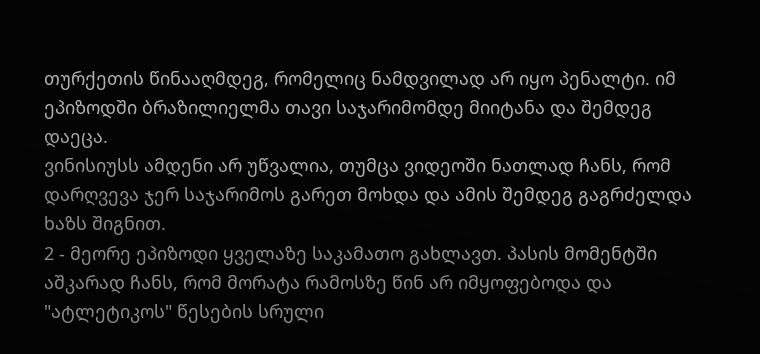თურქეთის წინააღმდეგ, რომელიც ნამდვილად არ იყო პენალტი. იმ ეპიზოდში ბრაზილიელმა თავი საჯარიმომდე მიიტანა და შემდეგ დაეცა.
ვინისიუსს ამდენი არ უწვალია, თუმცა ვიდეოში ნათლად ჩანს, რომ დარღვევა ჯერ საჯარიმოს გარეთ მოხდა და ამის შემდეგ გაგრძელდა ხაზს შიგნით.
2 - მეორე ეპიზოდი ყველაზე საკამათო გახლავთ. პასის მომენტში აშკარად ჩანს, რომ მორატა რამოსზე წინ არ იმყოფებოდა და "ატლეტიკოს" წესების სრული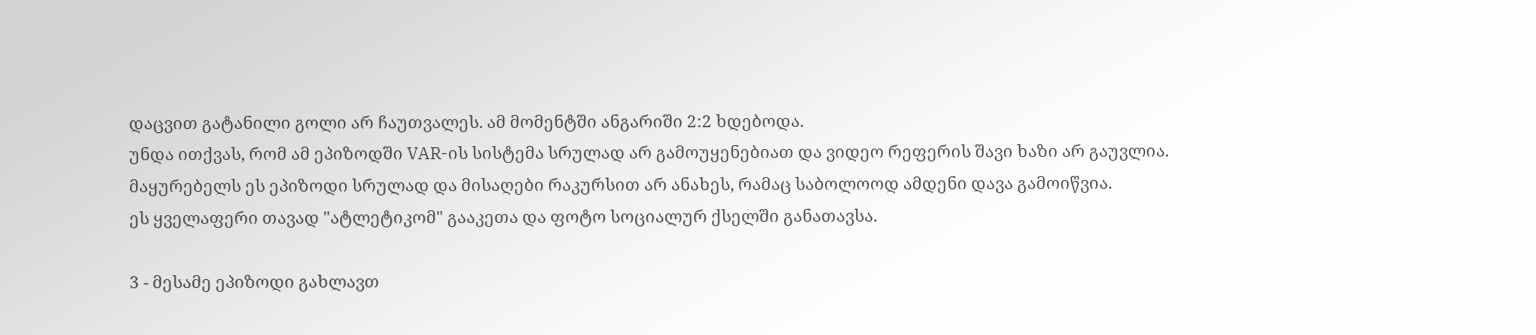დაცვით გატანილი გოლი არ ჩაუთვალეს. ამ მომენტში ანგარიში 2:2 ხდებოდა.
უნდა ითქვას, რომ ამ ეპიზოდში VAR-ის სისტემა სრულად არ გამოუყენებიათ და ვიდეო რეფერის შავი ხაზი არ გაუვლია.
მაყურებელს ეს ეპიზოდი სრულად და მისაღები რაკურსით არ ანახეს, რამაც საბოლოოდ ამდენი დავა გამოიწვია.
ეს ყველაფერი თავად "ატლეტიკომ" გააკეთა და ფოტო სოციალურ ქსელში განათავსა.

3 - მესამე ეპიზოდი გახლავთ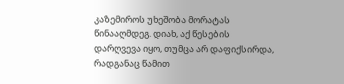კაზემიროს უხეშობა მორატას წინააღმდეგ. დიახ, აქ წესების დარღვევა იყო, თუმცა არ დაფიქსირდა, რადგანაც წამით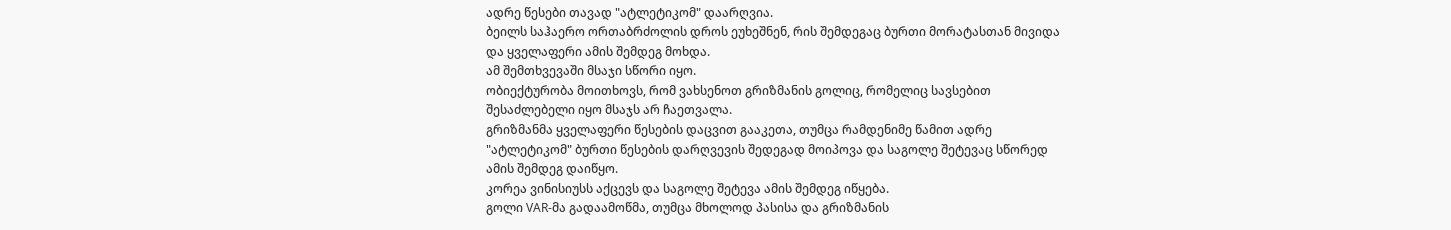ადრე წესები თავად "ატლეტიკომ" დაარღვია.
ბეილს საჰაერო ორთაბრძოლის დროს ეუხეშნენ, რის შემდეგაც ბურთი მორატასთან მივიდა და ყველაფერი ამის შემდეგ მოხდა.
ამ შემთხვევაში მსაჯი სწორი იყო.
ობიექტურობა მოითხოვს, რომ ვახსენოთ გრიზმანის გოლიც, რომელიც სავსებით შესაძლებელი იყო მსაჯს არ ჩაეთვალა.
გრიზმანმა ყველაფერი წესების დაცვით გააკეთა, თუმცა რამდენიმე წამით ადრე "ატლეტიკომ" ბურთი წესების დარღვევის შედეგად მოიპოვა და საგოლე შეტევაც სწორედ ამის შემდეგ დაიწყო.
კორეა ვინისიუსს აქცევს და საგოლე შეტევა ამის შემდეგ იწყება.
გოლი VAR-მა გადაამოწმა, თუმცა მხოლოდ პასისა და გრიზმანის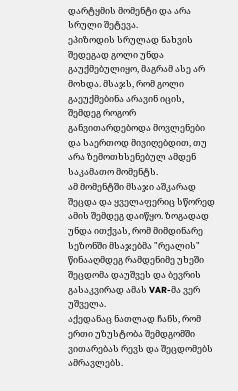დარტყმის მომენტი და არა სრული შეტევა.
ეპიზოდის სრულად ნახვის შედეგად გოლი უნდა გაუქმებულიყო, მაგრამ ასე არ მოხდა. მსაჯს, რომ გოლი გაეუქმებინა არავინ იცის, შემდეგ როგორ განვითარდებოდა მოვლენები და საერთოდ მივიღებდით, თუ არა ზემოთხსენებულ ამდენ საკამათო მომენტს.
ამ მომენტში მსაჯი აშკარად შეცდა და ყველაფერიც სწორედ ამის შემდეგ დაიწყო. ზოგადად უნდა ითქვას, რომ მიმდინარე სეზონში მსაჯებმა "რეალის" წინააღმდეგ რამდენიმე უხეში შეცდომა დაუშვეს და ბევრის გასაკვირად ამას VAR-მა ვერ უშველა.
აქედანაც ნათლად ჩანს, რომ ერთი უზუსტობა შემდგომში ვითარებას რევს და შეცდომებს ამრავლებს.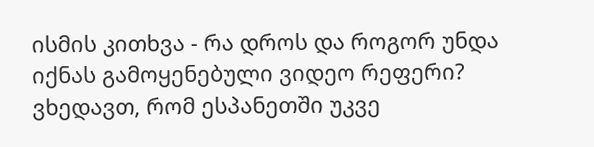ისმის კითხვა - რა დროს და როგორ უნდა იქნას გამოყენებული ვიდეო რეფერი? ვხედავთ, რომ ესპანეთში უკვე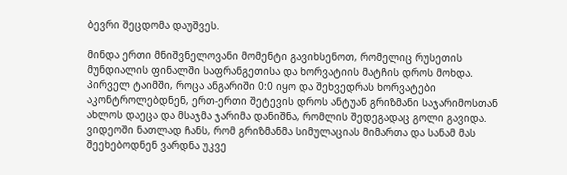ბევრი შეცდომა დაუშვეს.

მინდა ერთი მნიშვნელოვანი მომენტი გავიხსენოთ, რომელიც რუსეთის მუნდიალის ფინალში საფრანგეთისა და ხორვატიის მატჩის დროს მოხდა.
პირველ ტაიმში, როცა ანგარიში 0:0 იყო და შეხვედრას ხორვატები აკონტროლებდნენ, ერთ-ერთი შეტევის დროს ანტუან გრიზმანი საჯარიმოსთან ახლოს დაეცა და მსაჯმა ჯარიმა დანიშნა, რომლის შედეგადაც გოლი გავიდა.
ვიდეოში ნათლად ჩანს, რომ გრიზმანმა სიმულაციას მიმართა და სანამ მას შეეხებოდნენ ვარდნა უკვე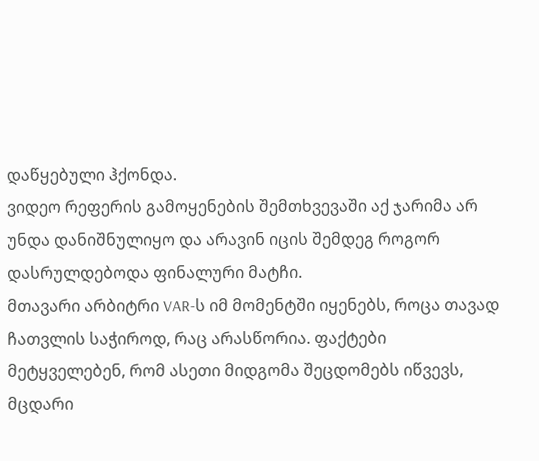დაწყებული ჰქონდა.
ვიდეო რეფერის გამოყენების შემთხვევაში აქ ჯარიმა არ უნდა დანიშნულიყო და არავინ იცის შემდეგ როგორ დასრულდებოდა ფინალური მატჩი.
მთავარი არბიტრი VAR-ს იმ მომენტში იყენებს, როცა თავად ჩათვლის საჭიროდ, რაც არასწორია. ფაქტები მეტყველებენ, რომ ასეთი მიდგომა შეცდომებს იწვევს, მცდარი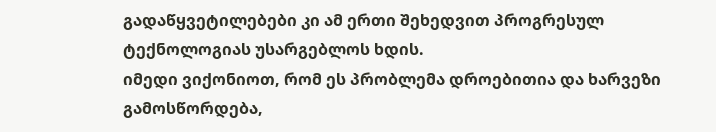გადაწყვეტილებები კი ამ ერთი შეხედვით პროგრესულ ტექნოლოგიას უსარგებლოს ხდის.
იმედი ვიქონიოთ, რომ ეს პრობლემა დროებითია და ხარვეზი გამოსწორდება,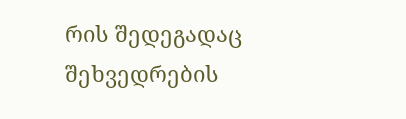რის შედეგადაც შეხვედრების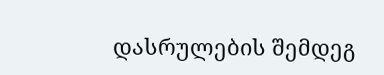დასრულების შემდეგ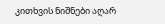კითხვის ნიშნები აღარ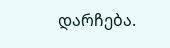დარჩება.